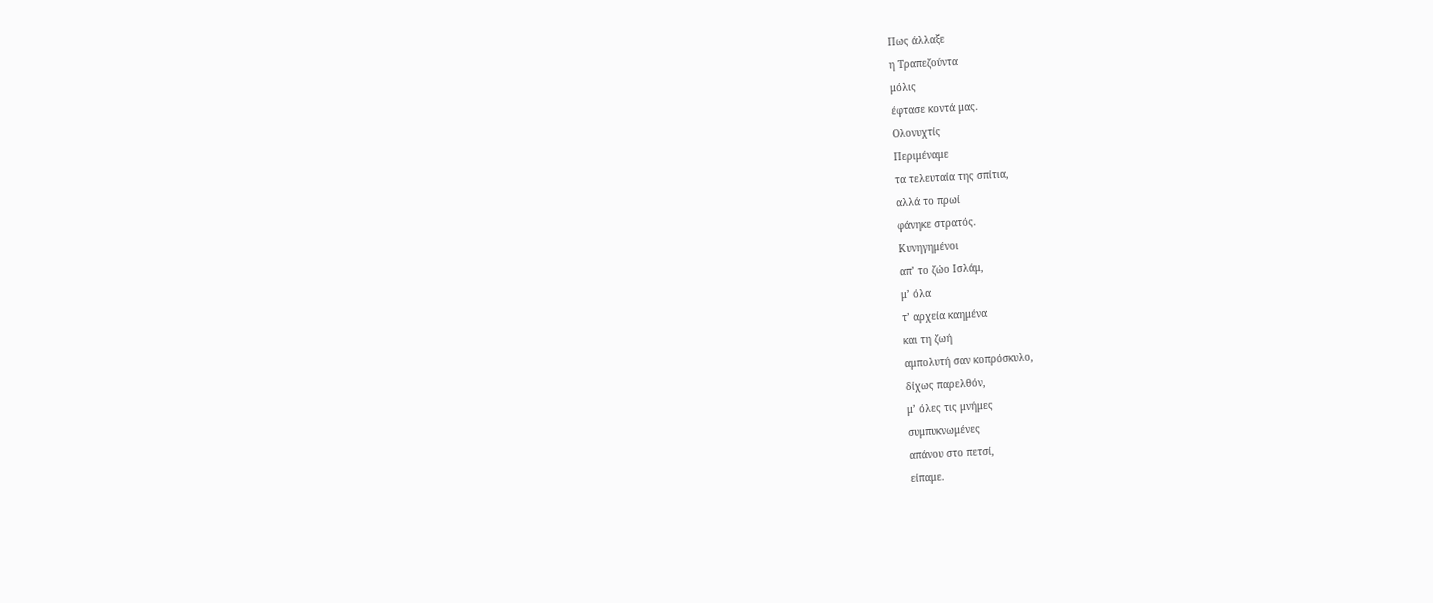Πως άλλαξε
η Τραπεζούντα
μόλις
έφτασε κοντά μας.
Ολονυχτίς
Περιμέναμε
τα τελευταία της σπίτια,
αλλά το πρωί
φάνηκε στρατός.
Κυνηγημένοι
απ’ το ζώο Ισλάμ,
μ’ όλα
τ’ αρχεία καημένα
και τη ζωή
αμπολυτή σαν κοπρόσκυλο,
δίχως παρελθόν,
μ’ όλες τις μνήμες
συμπυκνωμένες
απάνου στο πετσί,
είπαμε.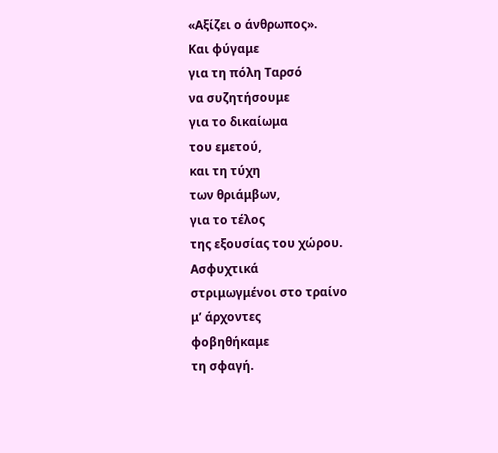«Αξίζει ο άνθρωπος».
Και φύγαμε
για τη πόλη Ταρσό
να συζητήσουμε
για το δικαίωμα
του εμετού,
και τη τύχη
των θριάμβων,
για το τέλος
της εξουσίας του χώρου.
Ασφυχτικά
στριμωγμένοι στο τραίνο
μ’ άρχοντες
φοβηθήκαμε
τη σφαγή.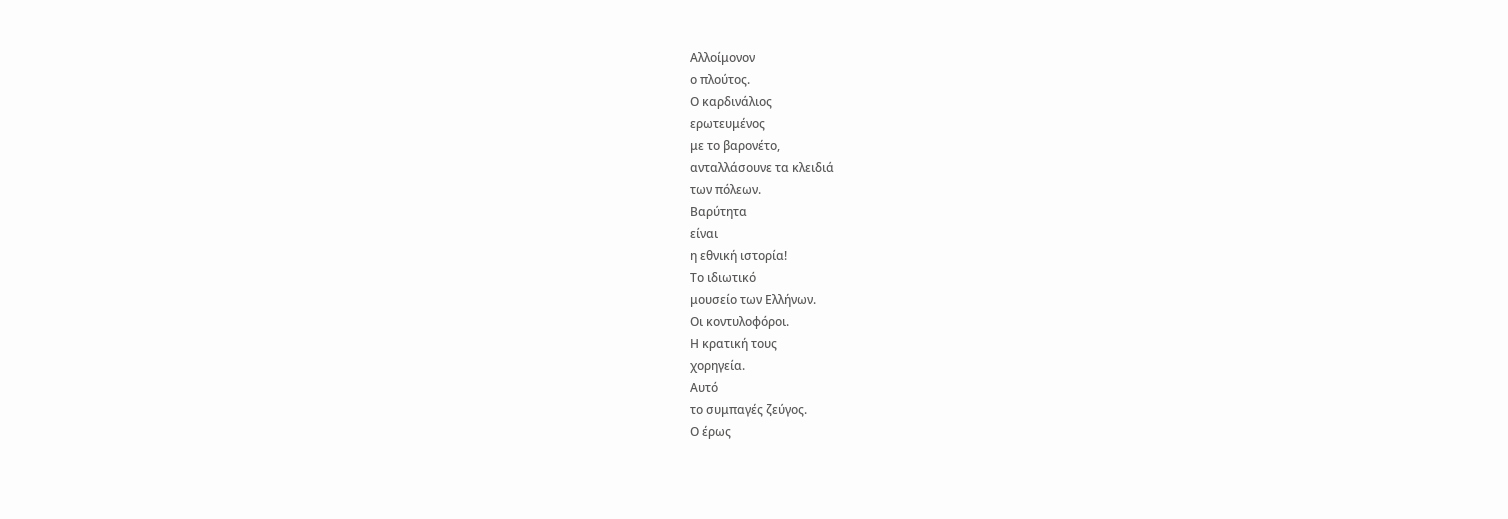Αλλοίμονον
ο πλούτος.
Ο καρδινάλιος
ερωτευμένος
με το βαρονέτο,
ανταλλάσουνε τα κλειδιά
των πόλεων.
Βαρύτητα
είναι
η εθνική ιστορία!
Το ιδιωτικό
μουσείο των Ελλήνων.
Οι κοντυλοφόροι.
Η κρατική τους
χορηγεία.
Αυτό
το συμπαγές ζεύγος.
Ο έρως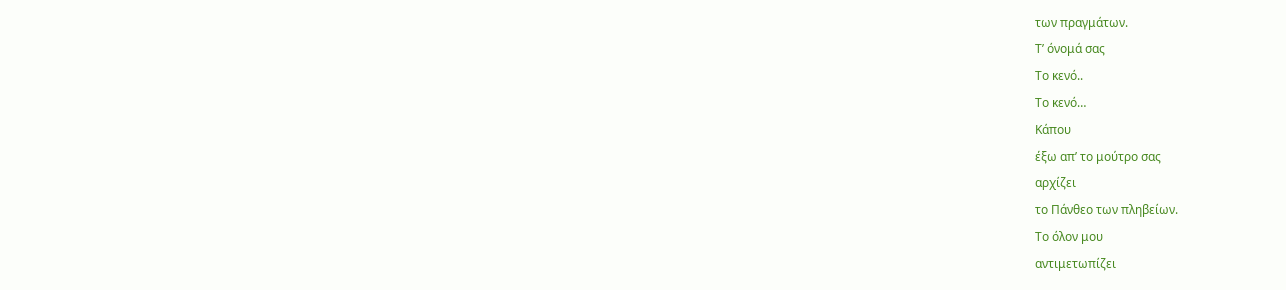των πραγμάτων.
Τ’ όνομά σας
Το κενό..
Το κενό…
Κάπου
έξω απ’ το μούτρο σας
αρχίζει
το Πάνθεο των πληβείων.
Το όλον μου
αντιμετωπίζει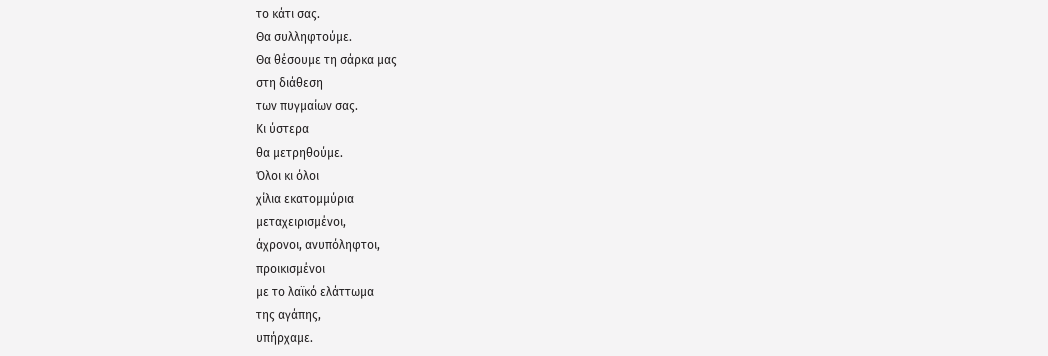το κάτι σας.
Θα συλληφτούμε.
Θα θέσουμε τη σάρκα μας
στη διάθεση
των πυγμαίων σας.
Κι ύστερα
θα μετρηθούμε.
Όλοι κι όλοι
χίλια εκατομμύρια
μεταχειρισμένοι,
άχρονοι, ανυπόληφτοι,
προικισμένοι
με το λαϊκό ελάττωμα
της αγάπης,
υπήρχαμε.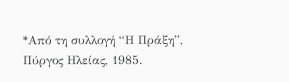*Από τη συλλογή “Η Πράξη”, Πύργος Ηλείας, 1985.